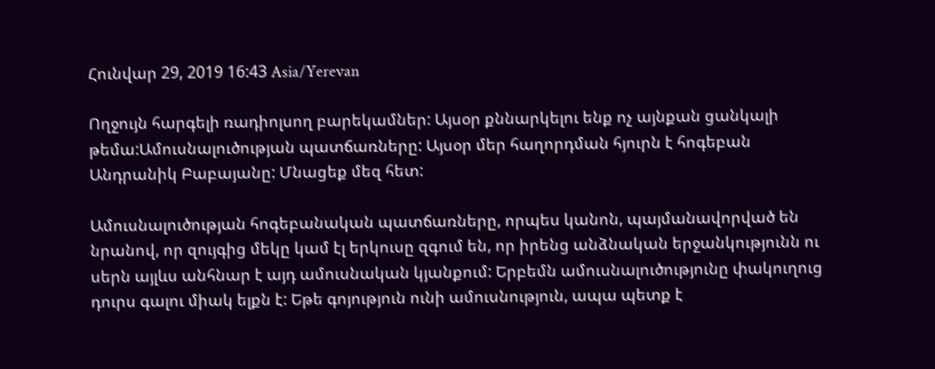Հունվար 29, 2019 16:43 Asia/Yerevan

Ողջույն հարգելի ռադիոլսող բարեկամներ: Այսօր քննարկելու ենք ոչ այնքան ցանկալի թեմա:Ամուսնալուծության պատճառները: Այսօր մեր հաղորդման հյուրն է հոգեբան Անդրանիկ Բաբայանը: Մնացեք մեզ հետ:

Ամուսնալուծության հոգեբանական պատճառները, որպես կանոն, պայմանավորված են նրանով, որ զույգից մեկը կամ էլ երկուսը զգում են, որ իրենց անձնական երջանկությունն ու սերն այլևս անհնար է այդ ամուսնական կյանքում: Երբեմն ամուսնալուծությունը փակուղուց դուրս գալու միակ ելքն է: Եթե գոյություն ունի ամուսնություն, ապա պետք է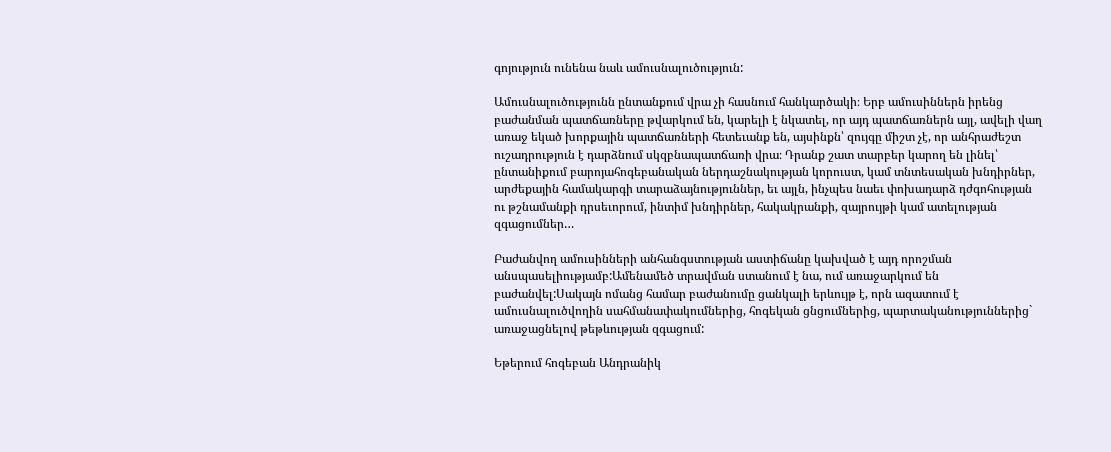գոյություն ունենա նաև ամուսնալուծություն:

Ամուսնալուծությունն ընտանքում վրա չի հասնում հանկարծակի։ Երբ ամուսիններն իրենց բաժանման պատճառները թվարկում են, կարելի է նկատել, որ այդ պատճառներն այլ, ավելի վաղ առաջ եկած խորքային պատճառների հետեւանք են, այսինքն՝ զույգը միշտ չէ, որ անհրաժեշտ ուշադրություն է դարձնում սկզբնապատճառի վրա։ Դրանք շատ տարբեր կարող են լինել՝ ընտանիքում բարոյահոգեբանական ներդաշնակության կորուստ, կամ տնտեսական խնդիրներ, արժեքային համակարգի տարաձայնություններ, եւ այլն, ինչպես նաեւ փոխադարձ դժգոհության ու թշնամանքի դրսեւորում, ինտիմ խնդիրներ, հակակրանքի, զայրույթի կամ ատելության զգացումներ…

Բաժանվող ամուսինների անհանգստության աստիճանը կախված է այդ որոշման անսպասելիությամբ:Ամենամեծ տրավման ստանում է նա, ում առաջարկում են բաժանվել:Սակայն ոմանց համար բաժանումը ցանկալի երևույթ է, որն ազատում է ամուսնալուծվողին սահմանափակումներից, հոգեկան ցնցումներից, պարտականություններից` առաջացնելով թեթևության զգացում:

Եթերում հոգեբան Անդրանիկ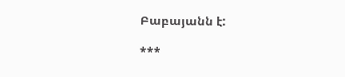Բաբայանն է:

***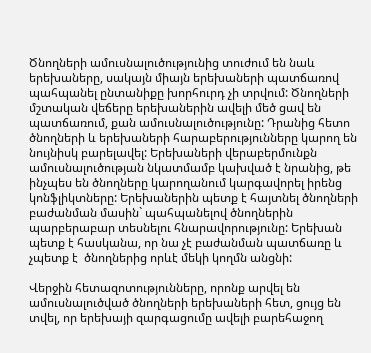Ծնողների ամուսնալուծությունից տուժում են նաև երեխաները, սակայն միայն երեխաների պատճառով պահպանել ընտանիքը խորհուրդ չի տրվում: Ծնողների մշտական վեճերը երեխաներին ավելի մեծ ցավ են պատճառում, քան ամուսնալուծությունը: Դրանից հետո ծնողների և երեխաների հարաբերությունները կարող են նույնիսկ բարելավել: Երեխաների վերաբերմունքն ամուսնալուծության նկատմամբ կախված է նրանից, թե ինչպես են ծնողները կարողանում կարգավորել իրենց կոնֆլիկտները: Երեխաներին պետք է հայտնել ծնողների բաժանման մասին` պահպանելով ծնողներին պարբերաբար տեսնելու հնարավորությունը: Երեխան պետք է հասկանա, որ նա չէ բաժանման պատճառը և չպետք է  ծնողներից որևէ մեկի կողմն անցնի:

Վերջին հետազոտությունները, որոնք արվել են ամուսնալուծված ծնողների երեխաների հետ, ցույց են տվել, որ երեխայի զարգացումը ավելի բարեհաջող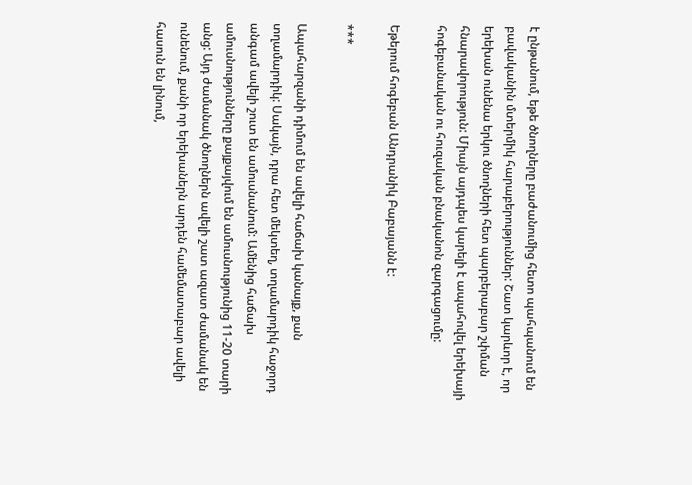է ընթանում, եթե ծնողները բաժանումից հետո պահպանում են բավականին մտերմիկ հարաբերություններ: Շատ կարևոր է, որ երեխան ունենա երկու ծնողների հետ պարբերաբար շփման հնարավորություն: Միայն այդպես կարելի է ապահովել երեխայի հոգեբանական ու հուզական բնականոն զարգացումը:

Եթերում հոգեբան Անդրանիկ Բաբայանն է:

***

Ապահարզանի դիմում են ավելի հաճախ կանայք, քան տղամարդիկ: Սակայն, դրա հետ մեկտեղ, տղամարդիկ հաջորդ անգամ ավելի շուտ են ամուսնանում: Ամենից հաճախ ամուսնությունները քայքայվում են ամուսնությունից 11-20 տարի անց: Այդ ժամանակ ծնողներն ավելի շատ ազատ ժամանակ են ունենում, քանի որ երեխաներն արդեն համեմատաբար ավելի հասուն են լինում,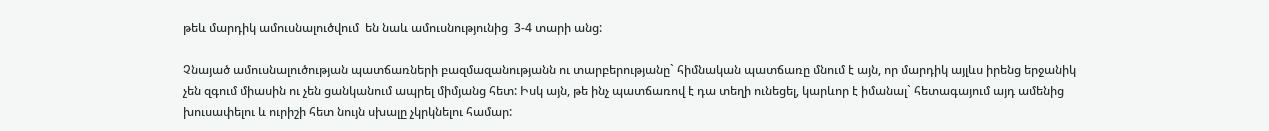թեև մարդիկ ամուսնալուծվում  են նաև ամուսնությունից  3-4 տարի անց:

Չնայած ամուսնալուծության պատճառների բազմազանությանն ու տարբերությանը` հիմնական պատճառը մնում է այն, որ մարդիկ այլևս իրենց երջանիկ չեն զգում միասին ու չեն ցանկանում ապրել միմյանց հետ: Իսկ այն, թե ինչ պատճառով է դա տեղի ունեցել, կարևոր է իմանալ` հետագայում այդ ամենից խուսափելու և ուրիշի հետ նույն սխալը չկրկնելու համար: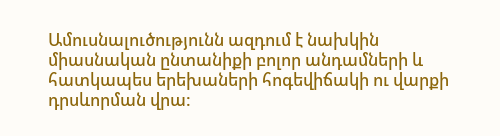Ամուսնալուծությունն ազդում է նախկին միասնական ընտանիքի բոլոր անդամների և հատկապես երեխաների հոգեվիճակի ու վարքի դրսևորման վրա: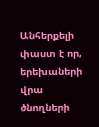Անհերքելի փաստ է որ, երեխաների վրա ծնողների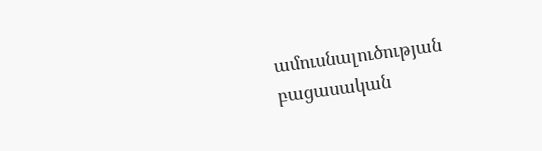ամուսնալուծության բացասական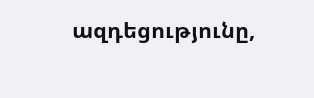ազդեցությունը,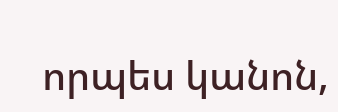որպես կանոն,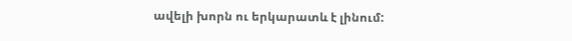ավելի խորն ու երկարատև է լինում: